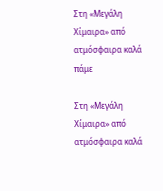Στη «Μεγάλη Χίμαιρα» από ατμόσφαιρα καλά πάμε

Στη «Μεγάλη Χίμαιρα» από ατμόσφαιρα καλά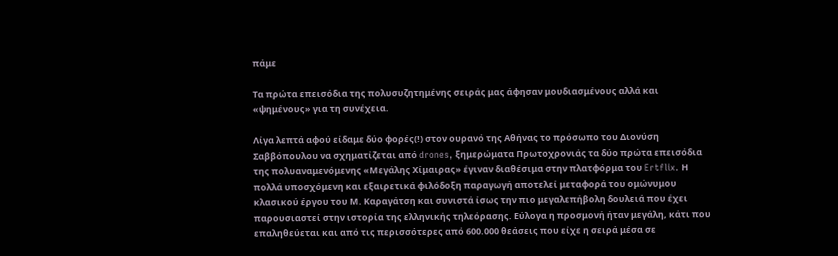πάμε

Τα πρώτα επεισόδια της πολυσυζητημένης σειράς μας άφησαν μουδιασμένους αλλά και «ψημένους» για τη συνέχεια.

Λίγα λεπτά αφού είδαμε δύο φορές(!) στον ουρανό της Αθήνας το πρόσωπο του Διονύση Σαββόπουλου να σχηματίζεται από drones, ξημερώματα Πρωτοχρονιάς τα δύο πρώτα επεισόδια της πολυαναμενόμενης «Μεγάλης Χίμαιρας» έγιναν διαθέσιμα στην πλατφόρμα του Ertflix. Η πολλά υποσχόμενη και εξαιρετικά φιλόδοξη παραγωγή αποτελεί μεταφορά του ομώνυμου κλασικού έργου του Μ. Καραγάτση και συνιστά ίσως την πιο μεγαλεπήβολη δουλειά που έχει παρουσιαστεί στην ιστορία της ελληνικής τηλεόρασης. Εύλογα η προσμονή ήταν μεγάλη, κάτι που επαληθεύεται και από τις περισσότερες από 600.000 θεάσεις που είχε η σειρά μέσα σε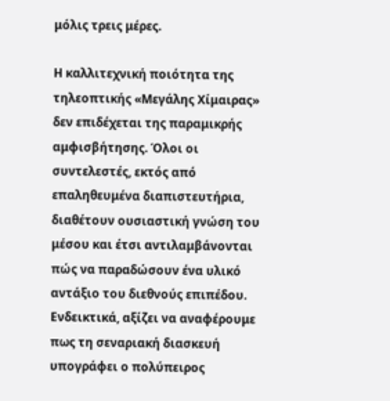μόλις τρεις μέρες.

Η καλλιτεχνική ποιότητα της τηλεοπτικής «Μεγάλης Χίμαιρας» δεν επιδέχεται της παραμικρής αμφισβήτησης. Όλοι οι συντελεστές, εκτός από επαληθευμένα διαπιστευτήρια, διαθέτουν ουσιαστική γνώση του μέσου και έτσι αντιλαμβάνονται πώς να παραδώσουν ένα υλικό αντάξιο του διεθνούς επιπέδου. Ενδεικτικά, αξίζει να αναφέρουμε πως τη σεναριακή διασκευή υπογράφει ο πολύπειρος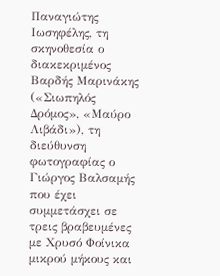Παναγιώτης Ιωσηφέλης, τη σκηνοθεσία ο διακεκριμένος Βαρδής Μαρινάκης («Σιωπηλός Δρόμος», «Μαύρο Λιβάδι»), τη διεύθυνση φωτογραφίας ο Γιώργος Βαλσαμής που έχει συμμετάσχει σε τρεις βραβευμένες με Χρυσό Φοίνικα μικρού μήκους και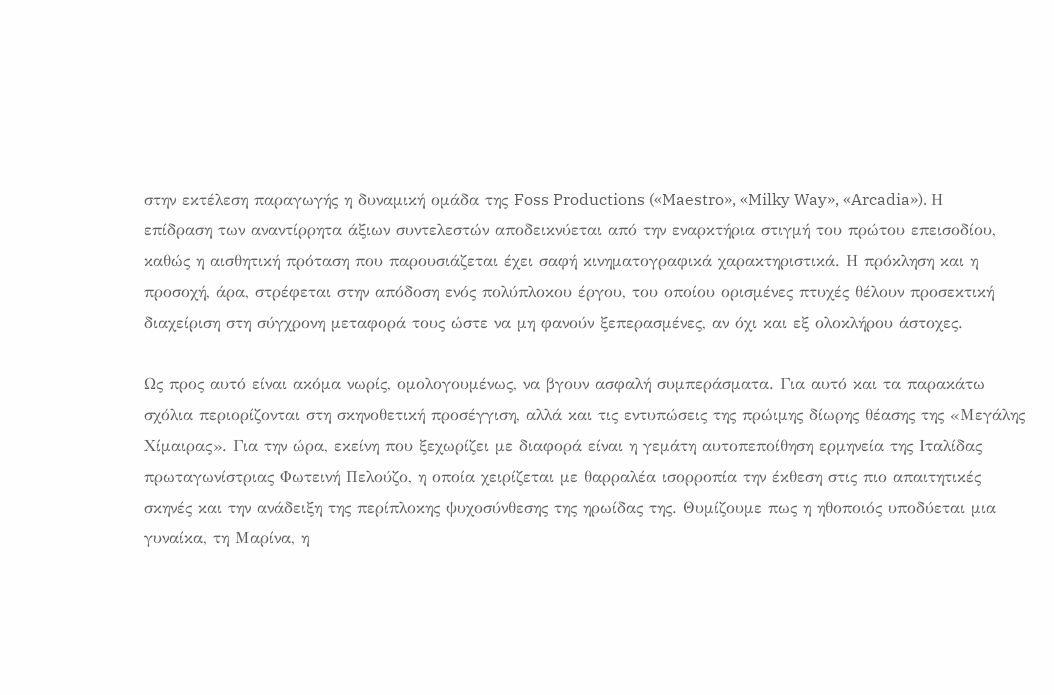στην εκτέλεση παραγωγής η δυναμική ομάδα της Foss Productions («Maestro», «Milky Way», «Arcadia»). Η επίδραση των αναντίρρητα άξιων συντελεστών αποδεικνύεται από την εναρκτήρια στιγμή του πρώτου επεισοδίου, καθώς η αισθητική πρόταση που παρουσιάζεται έχει σαφή κινηματογραφικά χαρακτηριστικά. Η πρόκληση και η προσοχή, άρα, στρέφεται στην απόδοση ενός πολύπλοκου έργου, του οποίου ορισμένες πτυχές θέλουν προσεκτική διαχείριση στη σύγχρονη μεταφορά τους ώστε να μη φανούν ξεπερασμένες, αν όχι και εξ ολοκλήρου άστοχες.

Ως προς αυτό είναι ακόμα νωρίς, ομολογουμένως, να βγουν ασφαλή συμπεράσματα. Για αυτό και τα παρακάτω σχόλια περιορίζονται στη σκηνοθετική προσέγγιση, αλλά και τις εντυπώσεις της πρώιμης δίωρης θέασης της «Μεγάλης Χίμαιρας». Για την ώρα, εκείνη που ξεχωρίζει με διαφορά είναι η γεμάτη αυτοπεποίθηση ερμηνεία της Ιταλίδας πρωταγωνίστριας Φωτεινή Πελούζο, η οποία χειρίζεται με θαρραλέα ισορροπία την έκθεση στις πιο απαιτητικές σκηνές και την ανάδειξη της περίπλοκης ψυχοσύνθεσης της ηρωίδας της. Θυμίζουμε πως η ηθοποιός υποδύεται μια γυναίκα, τη Μαρίνα, η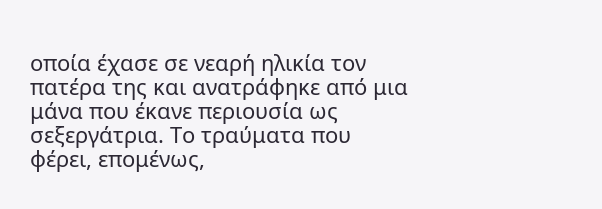οποία έχασε σε νεαρή ηλικία τον πατέρα της και ανατράφηκε από μια μάνα που έκανε περιουσία ως σεξεργάτρια. Το τραύματα που φέρει, επομένως,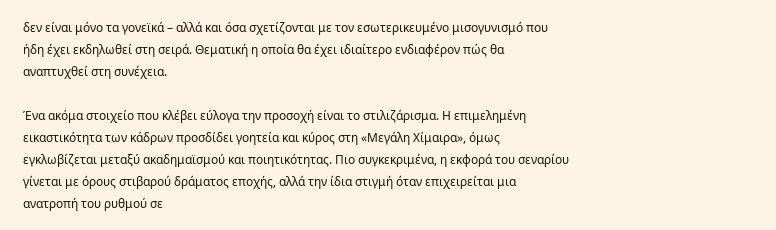δεν είναι μόνο τα γονεϊκά – αλλά και όσα σχετίζονται με τον εσωτερικευμένο μισογυνισμό που ήδη έχει εκδηλωθεί στη σειρά. Θεματική η οποία θα έχει ιδιαίτερο ενδιαφέρον πώς θα αναπτυχθεί στη συνέχεια.

Ένα ακόμα στοιχείο που κλέβει εύλογα την προσοχή είναι το στιλιζάρισμα. Η επιμελημένη εικαστικότητα των κάδρων προσδίδει γοητεία και κύρος στη «Μεγάλη Χίμαιρα», όμως εγκλωβίζεται μεταξύ ακαδημαϊσμού και ποιητικότητας. Πιο συγκεκριμένα, η εκφορά του σεναρίου γίνεται με όρους στιβαρού δράματος εποχής, αλλά την ίδια στιγμή όταν επιχειρείται μια ανατροπή του ρυθμού σε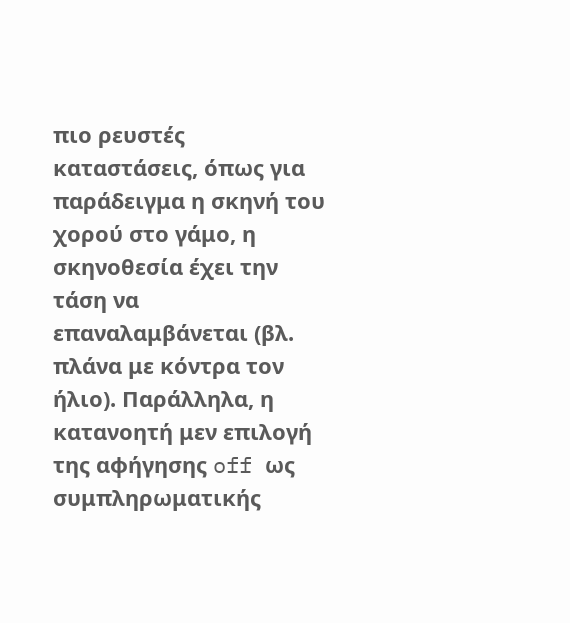πιο ρευστές καταστάσεις, όπως για παράδειγμα η σκηνή του χορού στο γάμο, η σκηνοθεσία έχει την τάση να επαναλαμβάνεται (βλ. πλάνα με κόντρα τον ήλιο). Παράλληλα, η κατανοητή μεν επιλογή της αφήγησης off ως συμπληρωματικής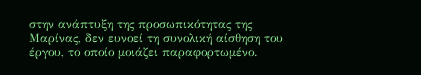στην ανάπτυξη της προσωπικότητας της Μαρίνας, δεν ευνοεί τη συνολική αίσθηση του έργου, το οποίο μοιάζει παραφορτωμένο.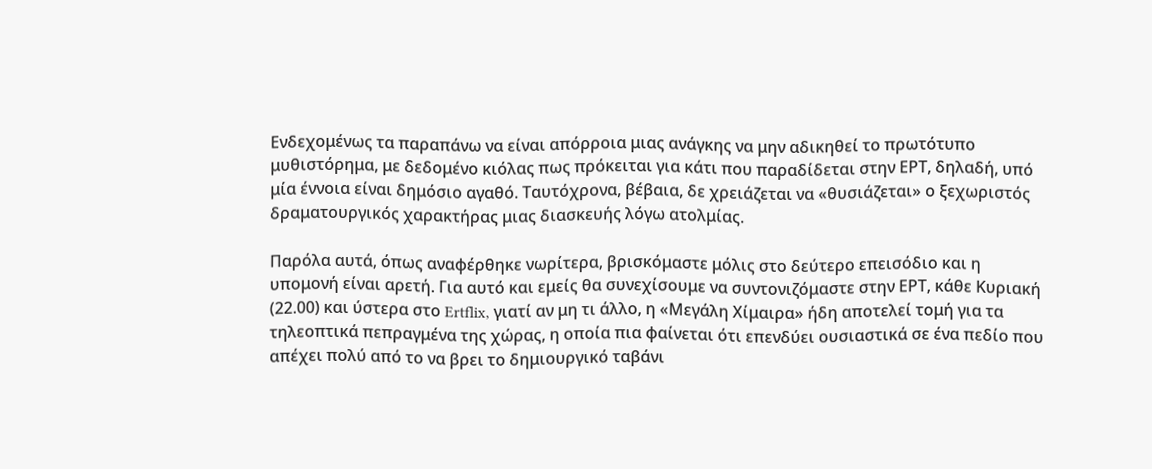Ενδεχομένως τα παραπάνω να είναι απόρροια μιας ανάγκης να μην αδικηθεί το πρωτότυπο μυθιστόρημα, με δεδομένο κιόλας πως πρόκειται για κάτι που παραδίδεται στην ΕΡΤ, δηλαδή, υπό μία έννοια είναι δημόσιο αγαθό. Ταυτόχρονα, βέβαια, δε χρειάζεται να «θυσιάζεται» ο ξεχωριστός δραματουργικός χαρακτήρας μιας διασκευής λόγω ατολμίας.

Παρόλα αυτά, όπως αναφέρθηκε νωρίτερα, βρισκόμαστε μόλις στο δεύτερο επεισόδιο και η υπομονή είναι αρετή. Για αυτό και εμείς θα συνεχίσουμε να συντονιζόμαστε στην ΕΡΤ, κάθε Κυριακή (22.00) και ύστερα στο Ertflix, γιατί αν μη τι άλλο, η «Μεγάλη Χίμαιρα» ήδη αποτελεί τομή για τα τηλεοπτικά πεπραγμένα της χώρας, η οποία πια φαίνεται ότι επενδύει ουσιαστικά σε ένα πεδίο που απέχει πολύ από το να βρει το δημιουργικό ταβάνι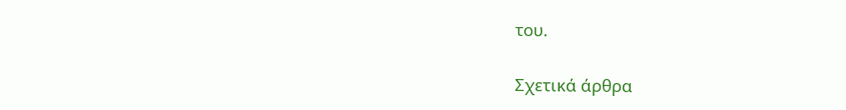του.

Σχετικά άρθρα